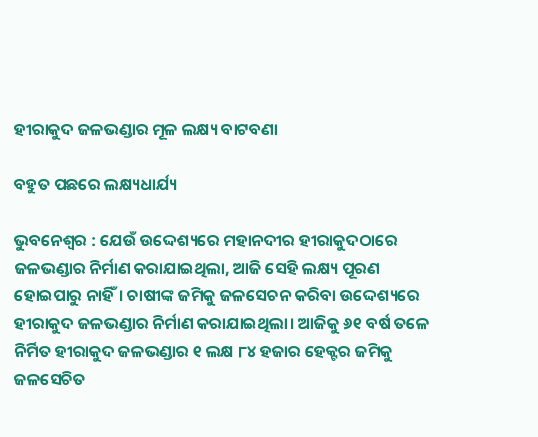ହୀରାକୁଦ ଜଳଭଣ୍ଡାର ମୂଳ ଲକ୍ଷ୍ୟ ବାଟବଣା

ବହୁତ ପଛରେ ଲକ୍ଷ୍ୟଧାର୍ଯ୍ୟ

ଭୁବନେଶ୍ବର : ଯେଉଁ ଉଦ୍ଦେଶ୍ୟରେ ମହାନଦୀର ହୀରାକୁଦଠାରେ ଜଳଭଣ୍ଡାର ନିର୍ମାଣ କରାଯାଇଥିଲା, ଆଜି ସେହି ଲକ୍ଷ୍ୟ ପୂରଣ ହୋଇପାରୁ ନାହିଁ। ଚାଷୀଙ୍କ ଜମିକୁ ଜଳସେଚନ କରିବା ଉଦ୍ଦେଶ୍ୟରେ ହୀରାକୁଦ ଜଳଭଣ୍ଡାର ନିର୍ମାଣ କରାଯାଇଥିଲା। ଆଜିକୁ ୬୧ ବର୍ଷ ତଳେ ନିର୍ମିତ ହୀରାକୁଦ ଜଳଭଣ୍ଡାର ୧ ଲକ୍ଷ ୮୪ ହଜାର ହେକ୍ଟର ଜମିକୁ ଜଳସେଚିତ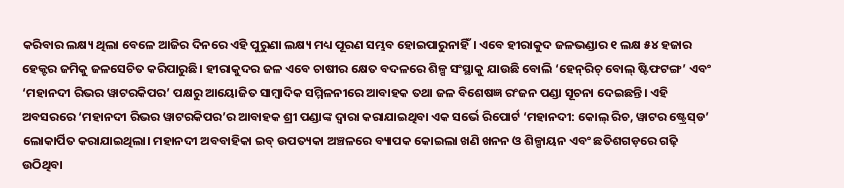କରିବାର ଲକ୍ଷ୍ୟ ଥିଲା ବେଳେ ଆଜିର ଦିନରେ ଏହି ପୁରୁଣା ଲକ୍ଷ୍ୟ ମଧ୍ୟ ପୂରଣ ସମ୍ଭବ ହୋଇପାରୁନାହିଁ। ଏବେ ହୀରାକୁଦ ଜଳଭଣ୍ଡାର ୧ ଲକ୍ଷ ୫୪ ହଜାର ହେକ୍ଟର ଜମିକୁ ଜଳସେଚିତ କରିପାରୁଛି। ହୀରାକୁଦର ଜଳ ଏବେ ଚାଷୀର କ୍ଷେତ ବଦଳରେ ଶିଳ୍ପ ସଂସ୍ଥାକୁ ଯାଉଛି ବୋଲି ‘ହେନ୍‌ରିଚ୍‌ ବୋଲ୍‌ ଷ୍ଟିଫଟଙ୍ଗ’ ଏବଂ ‘ମହାନଦୀ ରିଭର ୱାଟରକିପର’ ପକ୍ଷରୁ ଆୟୋଜିତ ସାମ୍ବାଦିକ ସମ୍ମିଳନୀରେ ଆବାହକ ତଥା ଜଳ ବିଶେଷଜ୍ଞ ରଂଜନ ପଣ୍ଡା ସୂଚନା ଦେଇଛନ୍ତି। ଏହି ଅବସରରେ ‘ମହାନଦୀ ରିଭର ୱାଟରକିପର’ର ଆବାହକ ଶ୍ରୀ ପଣ୍ଡାଙ୍କ ଦ୍ବାରା କରାଯାଇଥିବା ଏକ ସର୍ଭେ ରିପୋର୍ଟ ‘ମହାନଦୀ: କୋଲ୍‌ ରିଚ, ୱାଟର ଷ୍ଟ୍ରେସ୍‌ଡ’ ଲୋକାର୍ପିତ କରାଯାଇଥିଲା। ମହାନଦୀ ଅବବାହିକା ଇବ୍‌ ଉପତ୍ୟକା ଅଞ୍ଚଳରେ ବ୍ୟାପକ କୋଇଲା ଖଣି ଖନନ ଓ ଶିଳ୍ପ‌ାୟନ ଏବଂ ଛତିଶଗଡ଼ରେ ଗଢ଼ି ଉଠିଥିବା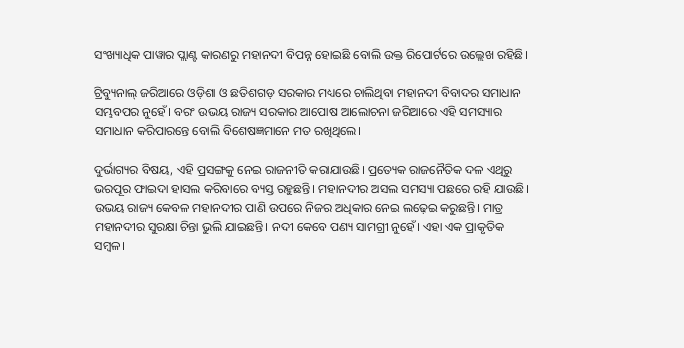ସଂଖ୍ୟାଧିକ ପାୱାର ପ୍ଲାଣ୍ଟ କାରଣରୁ ମହାନଦୀ ବିପନ୍ନ ହୋଇଛି ବୋଲି ଉକ୍ତ ରିପୋର୍ଟରେ ଉଲ୍ଲେଖ ରହିଛି।

ଟ୍ରିବ୍ୟୁନାଲ୍‌ ଜରିଆରେ ଓଡ଼ିଶା ଓ ଛତିଶଗଡ଼ ସରକାର ମଧ୍ୟରେ ଚାଲିଥିବା ମହାନଦୀ ବିବାଦର ସମାଧାନ ସମ୍ଭବପର ନୁହେଁ। ବରଂ ଉଭୟ ରାଜ୍ୟ ସରକାର ଆପୋଷ ଆଲୋଚନା ଜରିଆରେ ଏହି ସମସ୍ୟାର ସମାଧାନ କରିପାରନ୍ତେ ବୋଲି ବିଶେଷଜ୍ଞମାନେ ମତ ରଖିଥିଲେ।

ଦୁର୍ଭାଗ୍ୟର ବିଷୟ, ଏହି ପ୍ରସଙ୍ଗକୁ ନେଇ ରାଜନୀତି କରାଯାଉଛି। ପ୍ରତ୍ୟେକ ରାଜନୈତିକ ଦଳ ଏଥିରୁ ଭରପୂର ଫାଇଦା ହାସଲ କରିବାରେ ବ୍ୟସ୍ତ ରହୁଛନ୍ତି। ମହାନଦୀର ଅସଲ ସମସ୍ୟା ପଛରେ ରହି ଯାଉଛି। ଉଭୟ ରାଜ୍ୟ କେବଳ ମହାନଦୀର ପାଣି ଉପରେ ନିଜର ଅଧିକାର ନେଇ ଲଢ଼େଇ କରୁଛନ୍ତି। ମାତ୍ର ମହାନଦୀର ସୁରକ୍ଷା ଚିନ୍ତା ଭୁଲି ଯାଇଛନ୍ତି। ନଦୀ କେବେ ପଣ୍ୟ ସାମଗ୍ରୀ ନୁହେଁ। ଏହା ଏକ ପ୍ରାକୃତିକ ସମ୍ବଳ।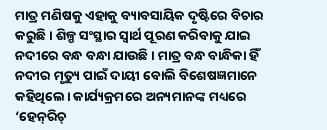ମାତ୍ର ମଣିଷକୁ ଏହାକୁ ବ୍ୟାବସାୟିକ ଦୃଷ୍ଟିରେ ବିଚାର କରୁଛି। ଶିଳ୍ପ ସଂସ୍ଥାର ସ୍ବାର୍ଥ ପୂରଣ କରିବାକୁ ଯାଇ ନଦୀରେ ବନ୍ଧ ବନ୍ଧା ଯାଉଛି। ମାତ୍ର ବନ୍ଧ ବାନ୍ଧିକା ହିଁ ନଦୀର ମୃତ୍ୟୁ ପାଇଁ ଦାୟୀ ବୋଲି ବିଶେଷଜ୍ଞମାନେ କହିଥିଲେ। କାର୍ଯ୍ୟକ୍ରମରେ ଅନ୍ୟମାନଙ୍କ ମଧ୍ୟରେ ‘ହେନ୍‌ରିଚ୍‌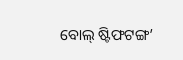ବୋଲ୍‌ ଷ୍ଟିଫଟଙ୍ଗ’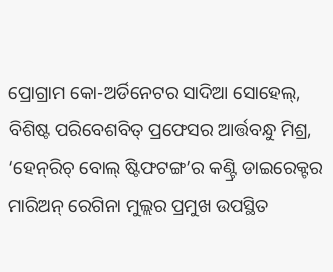ପ୍ରୋଗ୍ରାମ କୋ-ଅର୍ଡିନେଟର ସାଦିଆ ସୋହେଲ୍‌, ବିଶିଷ୍ଟ ପରିବେଶବିତ୍‌ ପ୍ରଫେସର ଆର୍ତ୍ତବନ୍ଧୁ ମିଶ୍ର, ‘ହେନ୍‌ରିଚ୍‌ ବୋଲ୍‌ ଷ୍ଟିଫଟଙ୍ଗ’ର କଣ୍ଟ୍ରି ଡାଇରେକ୍ଟର ମାରିଅନ୍‌ ରେଗିନା ମୁଲ୍ଲର ପ୍ରମୁଖ ଉପସ୍ଥିତ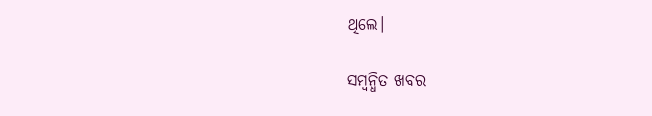ଥିଲେ।

ସମ୍ବନ୍ଧିତ ଖବର